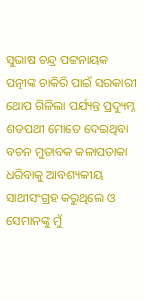ସୁଭାଷ ଚନ୍ଦ୍ର ପଟ୍ଟନାୟକ
ପତ୍ନୀଙ୍କ ଚାକିରି ପାଇଁ ସରକାରୀ ଥୋପ ଗିଳିଲା ପର୍ଯ୍ୟନ୍ତ ପ୍ରଦ୍ୟୁମ୍ନ ଶତପଥୀ ମୋତେ ଦେଇଥିବା ବଚନ ମୁତାବକ କଳାପତାକା ଧରିବାକୁ ଆବଶ୍ୟକୀୟ ସାଥୀସଂଗ୍ରହ କରୁଥିଲେ ଓ ସେମାନଙ୍କୁ ମୁଁ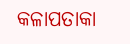କଳାପତାକା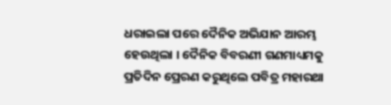ଧରାଇଲା ପରେ ଦୈନିକ ଅଭିଯାନ ଆରମ୍ଭ ହେଉଥିଲା । ଦୈନିକ ବିବରଣୀ ଗଣମାଧ୍ୟମକୁ ପ୍ରତିଦିନ ପ୍ରେରଣ କରୁଥିଲେ ପବିତ୍ର ମହାରଥା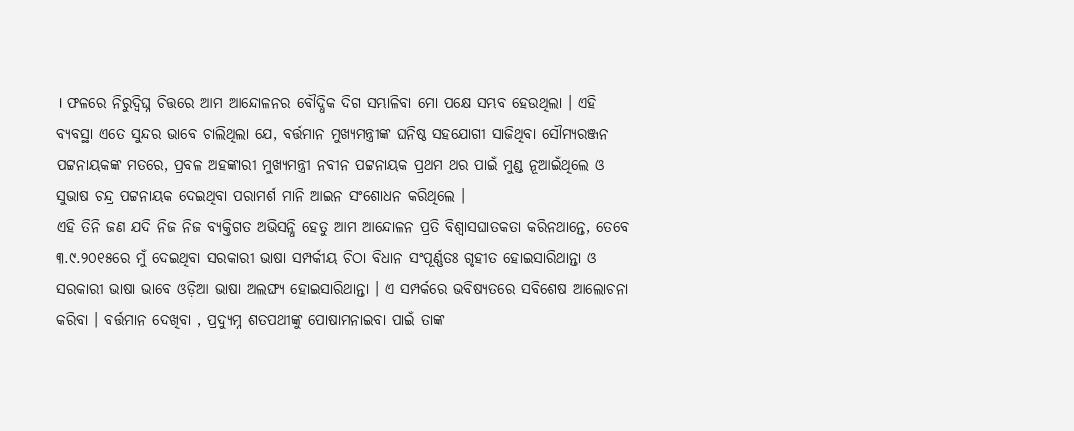। ଫଳରେ ନିରୁଦ୍ବିଘ୍ନ ଚିତ୍ତରେ ଆମ ଆନ୍ଦୋଳନର ବୌଦ୍ଧିକ ଦିଗ ସମ୍ଭାଳିବା ମୋ ପକ୍ଷେ ସମ୍ଭବ ହେଉଥିଲା । ଏହି ବ୍ୟବସ୍ଥା ଏତେ ସୁନ୍ଦର ଭାବେ ଚାଲିଥିଲା ଯେ, ବର୍ତ୍ତମାନ ମୁଖ୍ୟମନ୍ତ୍ରୀଙ୍କ ଘନିଷ୍ଠ ସହଯୋଗୀ ସାଜିଥିବା ସୌମ୍ୟରଞ୍ଜନ ପଟ୍ଟନାୟକଙ୍କ ମତରେ, ପ୍ରବଳ ଅହଙ୍କାରୀ ମୁଖ୍ୟମନ୍ତ୍ରୀ ନବୀନ ପଟ୍ଟନାୟକ ପ୍ରଥମ ଥର ପାଇଁ ମୁଣ୍ଡ ନୂଆଇଁଥିଲେ ଓ ସୁଭାଷ ଚନ୍ଦ୍ର ପଟ୍ଟନାୟକ ଦେଇଥିବା ପରାମର୍ଶ ମାନି ଆଇନ ସଂଶୋଧନ କରିଥିଲେ ।
ଏହି ତିନି ଜଣ ଯଦି ନିଜ ନିଜ ବ୍ୟକ୍ତିଗତ ଅଭିସନ୍ଧି ହେତୁ ଆମ ଆନ୍ଦୋଳନ ପ୍ରତି ବିଶ୍ଵାସଘାତକତା କରିନଥାନ୍ତେ, ତେବେ ୩.୯.୨୦୧୫ରେ ମୁଁ ଦେଇଥିବା ସରକାରୀ ଭାଷା ସମ୍ପର୍କୀୟ ଚିଠା ବିଧାନ ସଂପୂର୍ଣ୍ଣତଃ ଗୃହୀତ ହୋଇସାରିଥାନ୍ତା ଓ ସରକାରୀ ଭାଷା ଭାବେ ଓଡ଼ିଆ ଭାଷା ଅଲଙ୍ଘ୍ୟ ହୋଇସାରିଥାନ୍ତା । ଏ ସମ୍ପର୍କରେ ଭବିଷ୍ୟତରେ ସବିଶେଷ ଆଲୋଚନା କରିବା । ବର୍ତ୍ତମାନ ଦେଖିବା , ପ୍ରଦ୍ୟୁମ୍ନ ଶତପଥୀଙ୍କୁ ପୋଷାମନାଇବା ପାଇଁ ତାଙ୍କ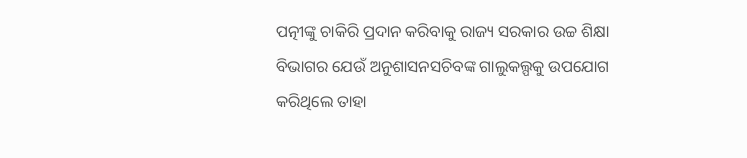ପତ୍ନୀଙ୍କୁ ଚାକିରି ପ୍ରଦାନ କରିବାକୁ ରାଜ୍ୟ ସରକାର ଉଚ୍ଚ ଶିକ୍ଷା ବିଭାଗର ଯେଉଁ ଅନୁଶାସନସଚିବଙ୍କ ଗାଲୁକଲ୍ପକୁ ଉପଯୋଗ କରିଥିଲେ ତାହା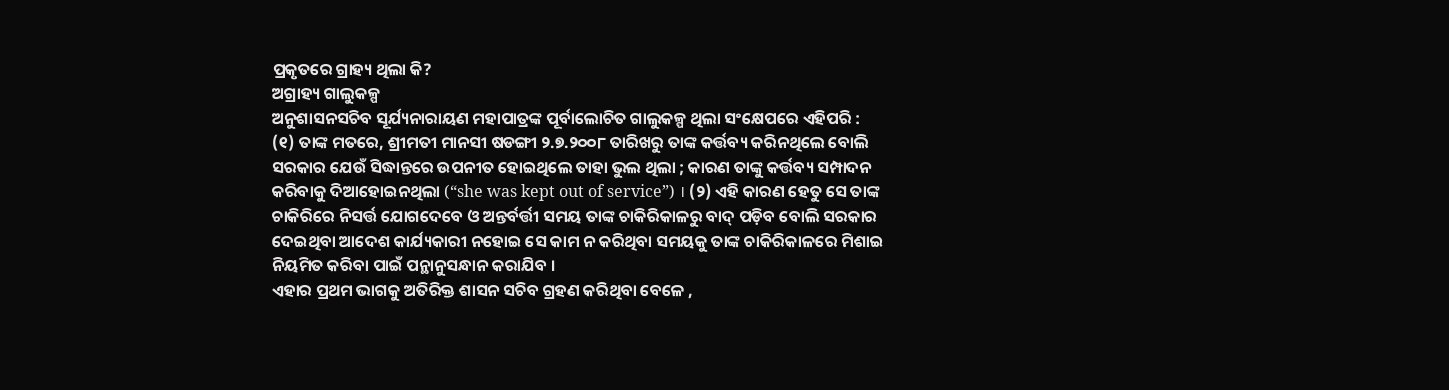ପ୍ରକୃତରେ ଗ୍ରାହ୍ୟ ଥିଲା କି?
ଅଗ୍ରାହ୍ୟ ଗାଲୁକଳ୍ପ
ଅନୁଶାସନସଚିବ ସୂର୍ଯ୍ୟନାରାୟଣ ମହାପାତ୍ରଙ୍କ ପୂର୍ବାଲୋଚିତ ଗାଲୁକଳ୍ପ ଥିଲା ସଂକ୍ଷେପରେ ଏହିପରି :
(୧) ତାଙ୍କ ମତରେ, ଶ୍ରୀମତୀ ମାନସୀ ଷଡଙ୍ଗୀ ୨.୭.୨୦୦୮ ତାରିଖରୁ ତାଙ୍କ କର୍ତ୍ତବ୍ୟ କରିନଥିଲେ ବୋଲି ସରକାର ଯେଉଁ ସିଦ୍ଧାନ୍ତରେ ଉପନୀତ ହୋଇଥିଲେ ତାହା ଭୁଲ ଥିଲା ; କାରଣ ତାଙ୍କୁ କର୍ତ୍ତବ୍ୟ ସମ୍ପାଦନ କରିବାକୁ ଦିଆହୋଇନଥିଲା (“she was kept out of service”) । (୨) ଏହି କାରଣ ହେତୁ ସେ ତାଙ୍କ ଚାକିରିରେ ନିସର୍ତ୍ତ ଯୋଗଦେବେ ଓ ଅନ୍ତର୍ବର୍ତ୍ତୀ ସମୟ ତାଙ୍କ ଚାକିରିକାଳରୁ ବାଦ୍ ପଡ଼ିବ ବୋଲି ସରକାର ଦେଇଥିବା ଆଦେଶ କାର୍ଯ୍ୟକାରୀ ନହୋଇ ସେ କାମ ନ କରିଥିବା ସମୟକୁ ତାଙ୍କ ଚାକିରିକାଳରେ ମିଶାଇ ନିୟମିତ କରିବା ପାଇଁ ପନ୍ଥାନୁସନ୍ଧାନ କରାଯିବ ।
ଏହାର ପ୍ରଥମ ଭାଗକୁ ଅତିରିକ୍ତ ଶାସନ ସଚିବ ଗ୍ରହଣ କରିଥିବା ବେଳେ ,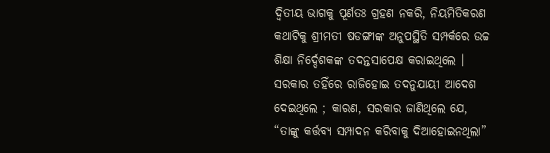ଦ୍ଵିତୀୟ ଭାଗକୁ ପୂର୍ଣତଃ ଗ୍ରହଣ ନକରି, ନିୟମିତିକରଣ କଥାଟିକୁ ଶ୍ରୀମତୀ ଷଡଙ୍ଗୀଙ୍କ ଅନୁପସ୍ଥିତି ସମ୍ପର୍କରେ ଉଚ୍ଚ ଶିକ୍ଷା ନିର୍ଦ୍ଦେଶକଙ୍କ ତଦନ୍ତସାପେକ୍ଷ କରାଇଥିଲେ । ସରକାର ତହିଁରେ ରାଜିହୋଇ ତଦନୁଯାୟୀ ଆଦେଶ ଦେଇଥିଲେ ; କାରଣ, ସରକାର ଜାଣିଥିଲେ ଯେ, “ତାଙ୍କୁ କର୍ତ୍ତବ୍ୟ ସମ୍ପାଦନ କରିବାକୁ ଦିଆହୋଇନଥିଲା”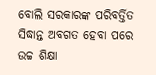ବୋଲି ସରକାରଙ୍କ ପରିବର୍ତ୍ତିତ ସିଦ୍ଧାନ୍ତ ଅବଗତ ହେବା ପରେ ଉଚ୍ଚ ଶିକ୍ଷା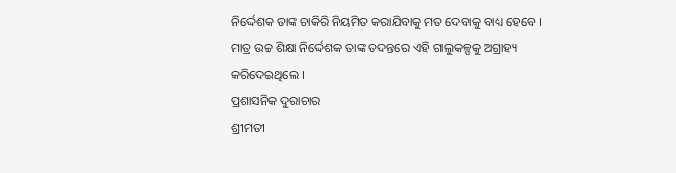ନିର୍ଦ୍ଦେଶକ ତାଙ୍କ ଚାକିରି ନିୟମିତ କରାଯିବାକୁ ମତ ଦେବାକୁ ବାଧ୍ୟ ହେବେ ।
ମାତ୍ର ଉଚ୍ଚ ଶିକ୍ଷା ନିର୍ଦ୍ଦେଶକ ତାଙ୍କ ତଦନ୍ତରେ ଏହି ଗାଲୁକଳ୍ପକୁ ଅଗ୍ରାହ୍ୟ କରିଦେଇଥିଲେ ।
ପ୍ରଶାସନିକ ଦୁରାଚାର
ଶ୍ରୀମତୀ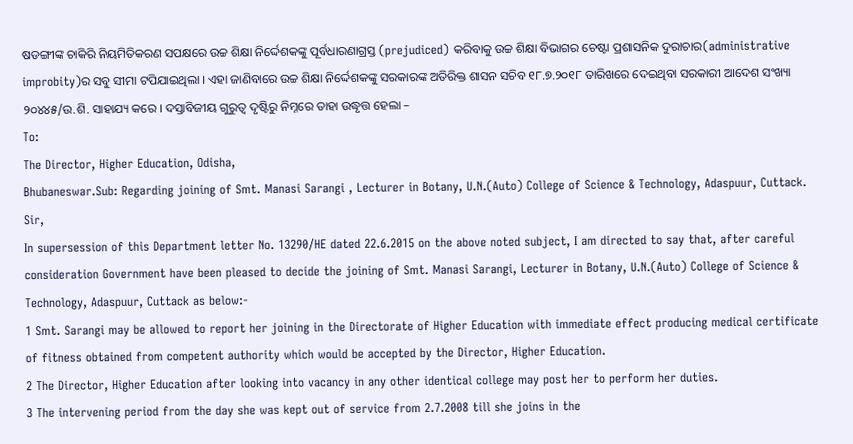ଷଡଙ୍ଗୀଙ୍କ ଚାକିରି ନିୟମିତିକରଣ ସପକ୍ଷରେ ଉଚ୍ଚ ଶିକ୍ଷା ନିର୍ଦ୍ଦେଶକଙ୍କୁ ପୂର୍ବଧାରଣାଗ୍ରସ୍ତ (prejudiced) କରିବାକୁ ଉଚ୍ଚ ଶିକ୍ଷା ବିଭାଗର ଚେଷ୍ଟା ପ୍ରଶାସନିକ ଦୁରାଚାର(administrative improbity)ର ସବୁ ସୀମା ଟପିଯାଇଥିଲା । ଏହା ଜାଣିବାରେ ଉଚ୍ଚ ଶିକ୍ଷା ନିର୍ଦ୍ଦେଶକଙ୍କୁ ସରକାରଙ୍କ ଅତିରିକ୍ତ ଶାସନ ସଚିବ ୧୮.୭.୨୦୧୮ ତାରିଖରେ ଦେଇଥିବା ସରକାରୀ ଆଦେଶ ସଂଖ୍ୟା ୨୦୪୪୫/ଉ.ଶି. ସାହାଯ୍ୟ କରେ । ଦସ୍ତାବିଜୀୟ ଗୁରୁତ୍ଵ ଦୃଷ୍ଟିରୁ ନିମ୍ନରେ ତାହା ଉଦ୍ଧୃତ୍ତ ହେଲା –
To:
The Director, Higher Education, Odisha,
Bhubaneswar.Sub: Regarding joining of Smt. Manasi Sarangi , Lecturer in Botany, U.N.(Auto) College of Science & Technology, Adaspuur, Cuttack.
Sir,
In supersession of this Department letter No. 13290/HE dated 22.6.2015 on the above noted subject, I am directed to say that, after careful consideration Government have been pleased to decide the joining of Smt. Manasi Sarangi, Lecturer in Botany, U.N.(Auto) College of Science & Technology, Adaspuur, Cuttack as below:-
1 Smt. Sarangi may be allowed to report her joining in the Directorate of Higher Education with immediate effect producing medical certificate of fitness obtained from competent authority which would be accepted by the Director, Higher Education.
2 The Director, Higher Education after looking into vacancy in any other identical college may post her to perform her duties.
3 The intervening period from the day she was kept out of service from 2.7.2008 till she joins in the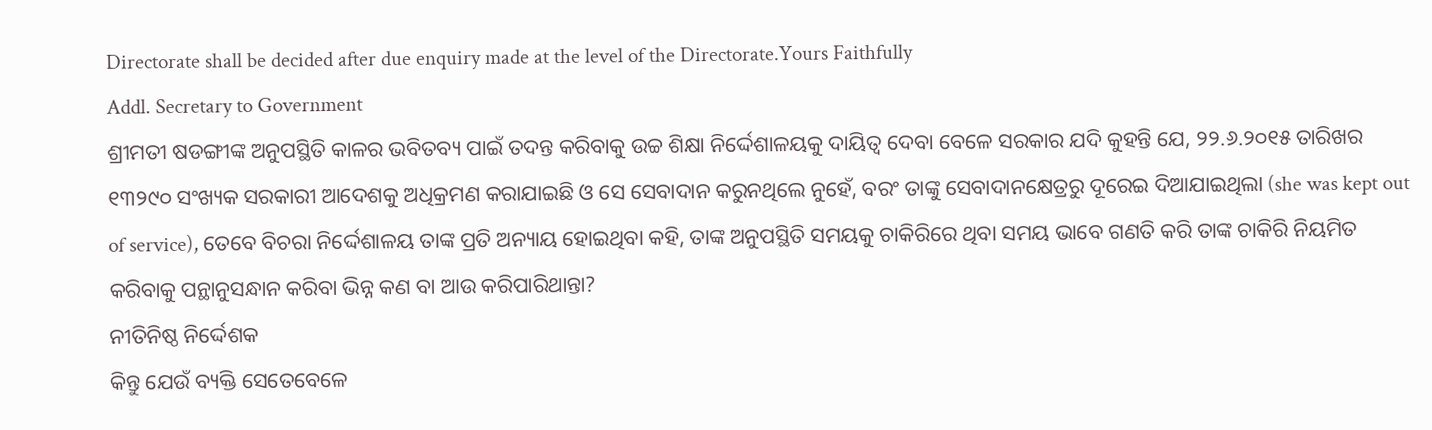Directorate shall be decided after due enquiry made at the level of the Directorate.Yours Faithfully
Addl. Secretary to Government
ଶ୍ରୀମତୀ ଷଡଙ୍ଗୀଙ୍କ ଅନୁପସ୍ଥିତି କାଳର ଭବିତବ୍ୟ ପାଇଁ ତଦନ୍ତ କରିବାକୁ ଉଚ୍ଚ ଶିକ୍ଷା ନିର୍ଦ୍ଦେଶାଳୟକୁ ଦାୟିତ୍ଵ ଦେବା ବେଳେ ସରକାର ଯଦି କୁହନ୍ତି ଯେ, ୨୨.୬.୨୦୧୫ ତାରିଖର ୧୩୨୯୦ ସଂଖ୍ୟକ ସରକାରୀ ଆଦେଶକୁ ଅଧିକ୍ରମଣ କରାଯାଇଛି ଓ ସେ ସେବାଦାନ କରୁନଥିଲେ ନୁହେଁ, ବରଂ ତାଙ୍କୁ ସେବାଦାନକ୍ଷେତ୍ରରୁ ଦୂରେଇ ଦିଆଯାଇଥିଲା (she was kept out of service), ତେବେ ବିଚରା ନିର୍ଦ୍ଦେଶାଳୟ ତାଙ୍କ ପ୍ରତି ଅନ୍ୟାୟ ହୋଇଥିବା କହି, ତାଙ୍କ ଅନୁପସ୍ଥିତି ସମୟକୁ ଚାକିରିରେ ଥିବା ସମୟ ଭାବେ ଗଣତି କରି ତାଙ୍କ ଚାକିରି ନିୟମିତ କରିବାକୁ ପନ୍ଥାନୁସନ୍ଧାନ କରିବା ଭିନ୍ନ କଣ ବା ଆଉ କରିପାରିଥାନ୍ତା?
ନୀତିନିଷ୍ଠ ନିର୍ଦ୍ଦେଶକ
କିନ୍ତୁ ଯେଉଁ ବ୍ୟକ୍ତି ସେତେବେଳେ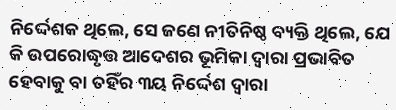ନିର୍ଦ୍ଦେଶକ ଥିଲେ, ସେ ଜଣେ ନୀତିନିଷ୍ଠ ବ୍ୟକ୍ତି ଥିଲେ, ଯେ କି ଉପରୋଦ୍ଧୃତ୍ତ ଆଦେଶର ଭୂମିକା ଦ୍ଵାରା ପ୍ରଭାବିତ ହେବାକୁ ବା ତହିଁର ୩ୟ ନିର୍ଦ୍ଦେଶ ଦ୍ଵାରା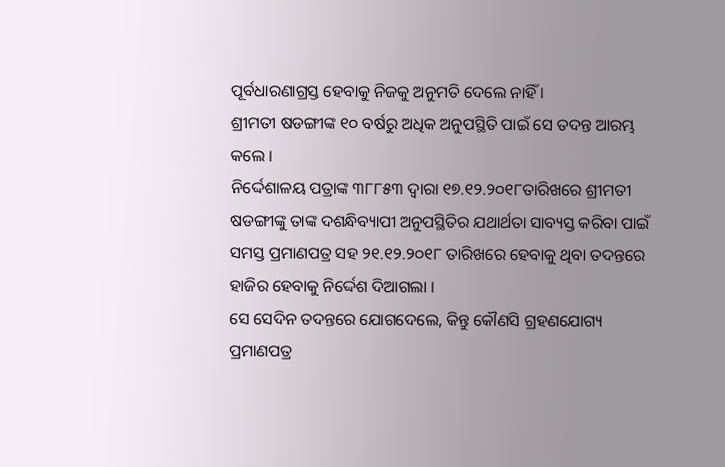ପୂର୍ବଧାରଣାଗ୍ରସ୍ତ ହେବାକୁ ନିଜକୁ ଅନୁମତି ଦେଲେ ନାହିଁ ।
ଶ୍ରୀମତୀ ଷଡଙ୍ଗୀଙ୍କ ୧୦ ବର୍ଷରୁ ଅଧିକ ଅନୁପସ୍ଥିତି ପାଇଁ ସେ ତଦନ୍ତ ଆରମ୍ଭ କଲେ ।
ନିର୍ଦ୍ଦେଶାଳୟ ପତ୍ରାଙ୍କ ୩୮୮୫୩ ଦ୍ଵାରା ୧୭.୧୨.୨୦୧୮ତାରିଖରେ ଶ୍ରୀମତୀ ଷଡଙ୍ଗୀଙ୍କୁ ତାଙ୍କ ଦଶନ୍ଧିବ୍ୟାପୀ ଅନୁପସ୍ଥିତିର ଯଥାର୍ଥତା ସାବ୍ୟସ୍ତ କରିବା ପାଇଁ ସମସ୍ତ ପ୍ରମାଣପତ୍ର ସହ ୨୧.୧୨.୨୦୧୮ ତାରିଖରେ ହେବାକୁ ଥିବା ତଦନ୍ତରେ ହାଜିର ହେବାକୁ ନିର୍ଦ୍ଦେଶ ଦିଆଗଲା ।
ସେ ସେଦିନ ତଦନ୍ତରେ ଯୋଗଦେଲେ, କିନ୍ତୁ କୌଣସି ଗ୍ରହଣଯୋଗ୍ୟ ପ୍ରମାଣପତ୍ର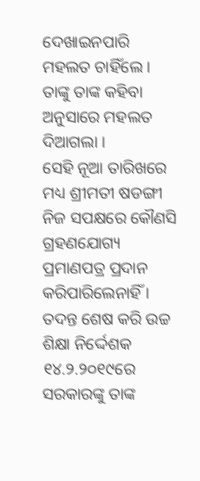ଦେଖାଇନପାରି ମହଲତ ଚାହିଁଲେ । ତାଙ୍କୁ ତାଙ୍କ କହିବା ଅନୁସାରେ ମହଲତ ଦିଆଗଲା ।
ସେହି ନୂଆ ତାରିଖରେ ମଧ୍ୟ ଶ୍ରୀମତୀ ଷଡଙ୍ଗୀ ନିଜ ସପକ୍ଷରେ କୌଣସି ଗ୍ରହଣଯୋଗ୍ୟ ପ୍ରମାଣପତ୍ର ପ୍ରଦାନ କରିପାରିଲେନାହିଁ ।
ତଦନ୍ତ ଶେଷ କରି ଉଚ୍ଚ ଶିକ୍ଷା ନିର୍ଦ୍ଦେଶକ ୧୪.୨.୨୦୧୯ରେ ସରକାରଙ୍କୁ ତାଙ୍କ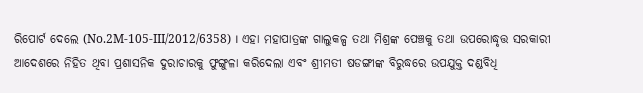ରିପୋର୍ଟ ଦେଲେ (No.2M-105-III/2012/6358) । ଏହା ମହାପାତ୍ରଙ୍କ ଗାଲୁକଳ୍ପ ତଥା ମିଶ୍ରଙ୍କ ପେଞ୍ଚକୁ ତଥା ଉପରୋଦ୍ଧୃତ୍ତ ସରକାରୀ ଆଦେଶରେ ନିହିତ ଥିବା ପ୍ରଶାସନିକ ଦୁରାଚାରକୁ ଫୁଙ୍ଗୁଳା କରିଦେଲା ଏବଂ ଶ୍ରୀମତୀ ଷଡଙ୍ଗୀଙ୍କ ବିରୁଦ୍ଧରେ ଉପଯୁକ୍ତ ଦଣ୍ଡବିଧି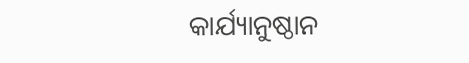କାର୍ଯ୍ୟାନୁଷ୍ଠାନ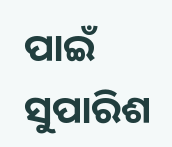ପାଇଁ ସୁପାରିଶ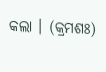କଲା । (କ୍ରମଶଃ)